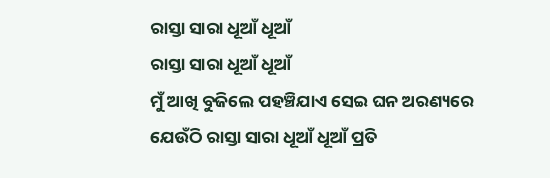ରାସ୍ତା ସାରା ଧୂଆଁ ଧୂଆଁ
ରାସ୍ତା ସାରା ଧୂଆଁ ଧୂଆଁ
ମୁଁ ଆଖି ବୁଜିଲେ ପହଞ୍ଚିଯାଏ ସେଇ ଘନ ଅରଣ୍ୟରେ
ଯେଉଁଠି ରାସ୍ତା ସାରା ଧୂଆଁ ଧୂଆଁ ପ୍ରତି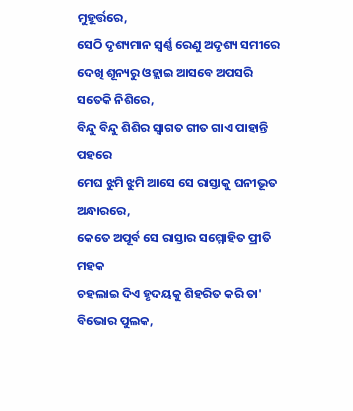ମୁହୂର୍ତ୍ତରେ,
ସେଠି ଦୃଶ୍ୟମାନ ସ୍ୱର୍ଣ୍ଣ ରେଣୁ ଅଦୃଶ୍ୟ ସମୀରେ
ଦେଖି ଶୂନ୍ୟରୁ ଓହ୍ଲାଇ ଆସବେ ଅପସରି ସତେକି ନିଶିରେ,
ବିନ୍ଦୁ ବିନ୍ଦୁ ଶିଶିର ସ୍ୱାଗତ ଗୀତ ଗାଏ ପାହାନ୍ତି ପହରେ
ମେଘ ଝୁମି ଝୁମି ଆସେ ସେ ରାସ୍ତାକୁ ଘନୀଭୂତ ଅନ୍ଧାରରେ,
କେତେ ଅପୂର୍ବ ସେ ରାସ୍ତାର ସମ୍ମୋହିତ ପ୍ରୀତି ମହକ
ଚହଲାଇ ଦିଏ ହୃଦୟକୁ ଶିହରିତ କରି ତା' ବିଭୋର ପୁଲକ,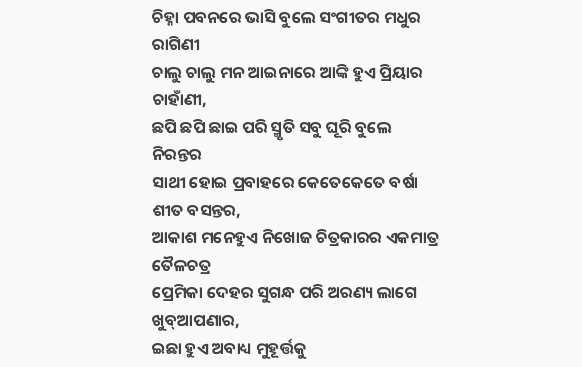ଚିହ୍ନା ପବନରେ ଭାସି ବୁଲେ ସଂଗୀତର ମଧୁର ରାଗିଣୀ
ଚାଲୁ ଚାଲୁ ମନ ଆଇନାରେ ଆଙ୍କି ହୁଏ ପ୍ରିୟାର ଚାହାଁଣୀ,
ଛପି ଛପି ଛାଇ ପରି ସ୍ମୃତି ସବୁ ଘୂରି ବୁଲେ ନିରନ୍ତର
ସାଥୀ ହୋଇ ପ୍ରବାହରେ କେତେକେତେ ବର୍ଷା ଶୀତ ବସନ୍ତର,
ଆକାଶ ମନେହୁଏ ନିଖୋଜ ଚିତ୍ରକାରର ଏକମାତ୍ର ତୈଳଚତ୍ର
ପ୍ରେମିକା ଦେହର ସୁଗନ୍ଧ ପରି ଅରଣ୍ୟ ଲାଗେ ଖୁବ୍ଆପଣାର,
ଇଛା ହୁଏ ଅବାଧ୍ୟ ମୁହୂର୍ତ୍ତକୁ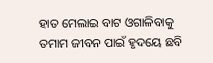ହାତ ମେଲାଇ ବାଟ ଓଗାଳିବାକୁ
ତମାମ ଜୀବନ ପାଇଁ ହୃଦୟେ ଛବି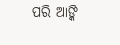ପରି ଆଙ୍କି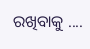ରଖିବାକୁ ....